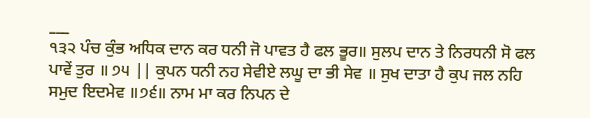___
੧੩੨ ਪੰਚ ਕੁੰਭ ਅਧਿਕ ਦਾਨ ਕਰ ਧਨੀ ਜੋ ਪਾਵਤ ਹੈ ਫਲ ਭੂਰ॥ ਸੁਲਪ ਦਾਨ ਤੇ ਨਿਰਧਨੀ ਸੋ ਫਲ ਪਾਵੇਂ ਤੁਰ ॥ ੭੫ || ਕੁਪਨ ਧਨੀ ਨਹ ਸੇਵੀਏ ਲਘੂ ਦਾ ਭੀ ਸੇਵ ॥ ਸੁਖ ਦਾਤਾ ਹੈ ਕੁਪ ਜਲ ਨਹਿ ਸਮੁਦ ਇਦਮੇਵ ॥੭੬॥ ਨਾਮ ਮਾ ਕਰ ਨਿਪਨ ਦੇ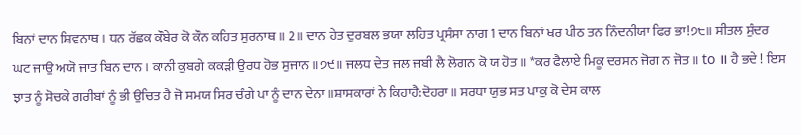ਬਿਨਾਂ ਦਾਨ ਸ਼ਿਵਨਾਥ । ਧਨ ਰੱਛਕ ਕੌਬੇਰ ਕੋ ਕੌਨ ਕਹਿਤ ਸੁਰਨਾਥ ॥ 2॥ ਦਾਨ ਹੇਤ ਦੁਰਬਲ ਭਯਾ ਲਹਿਤ ਪ੍ਰਸੰਸਾ ਨਾਗ 1 ਦਾਨ ਬਿਨਾਂ ਖਰ ਪੀਠ ਤਨ ਨਿੰਦਨੀਯਾ ਫਿਰ ਭਾ!੭੮॥ ਸੀਤਲ ਸੁੰਦਰ ਘਟ ਜਾਉ ਅਯੋ ਜਾਤ ਬਿਨ ਦਾਨ । ਕਾਨੀ ਕੁਬਗੇ ਕਕੜੀ ਉਰਧ ਹੋਭ ਸੁਜਾਨ ॥੭੯॥ ਜਲਧ ਦੇਤ ਜਲ ਜਬੀ ਲੈ ਲੋਗਨ ਕੋ ਯ ਹੋਤ ॥ *ਕਰ ਫੈਲਾਏ ਮਿਕੂ ਦਰਸਨ ਜੋਗ ਨ ਜੋਤ ॥ to ॥ ਹੈ ਭਦੇ ! ਇਸ ਝਾਤ ਨੂੰ ਸੋਚਕੇ ਗਰੀਬਾਂ ਨੂੰ ਭੀ ਉਚਿਤ ਹੈ ਜੋ ਸਮਯ ਸਿਰ ਚੰਗੇ ਪਾ ਨੂੰ ਦਾਨ ਦੇਨਾ ॥ਸ਼ਾਸਕਾਰਾਂ ਨੇ ਕਿਹਾਹੈ:ਦੋਹਰਾ॥ ਸਰਧਾ ਯੁਭ ਸਤ ਪਾਕੁ ਕੋ ਦੇਸ ਕਾਲ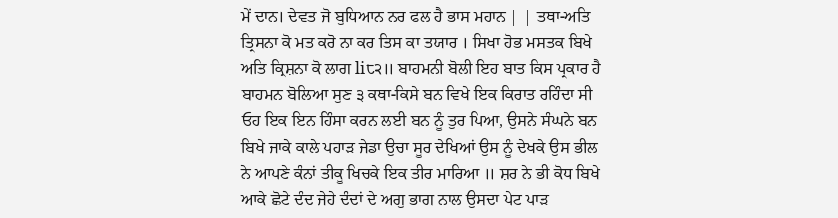ਮੇਂ ਦਾਨ। ਦੇਵਤ ਜੋ ਬੁਧਿਆਨ ਨਰ ਫਲ ਹੈ ਭਾਸ ਮਹਾਨ | | ਤਥਾ-ਅਤਿ ਤ੍ਰਿਸਨਾ ਕੋ ਮਤ ਕਰੋ ਨਾ ਕਰ ਤਿਸ ਕਾ ਤਯਾਰ । ਸਿਖਾ ਹੋਭ ਮਸਤਕ ਬਿਖੇ ਅਤਿ ਕ੍ਰਿਸ਼ਨਾ ਕੋ ਲਾਗ li੮੨॥ ਬਾਹਮਨੀ ਬੋਲੀ ਇਹ ਬਾਤ ਕਿਸ ਪ੍ਰਕਾਰ ਹੈ ਬਾਹਮਨ ਬੋਲਿਆ ਸੁਣ ੩ ਕਥਾ-ਕਿਸੇ ਬਨ ਵਿਖੇ ਇਕ ਕਿਰਾਤ ਰਹਿੰਦਾ ਸੀ ਓਹ ਇਕ ਇਨ ਹਿੰਸਾ ਕਰਨ ਲਈ ਬਨ ਨੂੰ ਤੁਰ ਪਿਆ, ਉਸਨੇ ਸੰਘਨੇ ਬਨ ਬਿਖੇ ਜਾਕੇ ਕਾਲੇ ਪਹਾੜ ਜੇਡਾ ਉਚਾ ਸੂਰ ਦੇਖਿਆਂ ਉਸ ਨੂੰ ਦੇਖਕੇ ਉਸ ਭੀਲ ਨੇ ਆਪਣੇ ਕੰਨਾਂ ਤੀਕੂ ਖਿਚਕੇ ਇਕ ਤੀਰ ਮਾਰਿਆ ॥ ਸ਼ਰ ਨੇ ਭੀ ਕੋਧ ਬਿਖੇ ਆਕੇ ਛੋਟੇ ਦੰਦ ਜੇਹੇ ਦੰਦਾਂ ਦੇ ਅਗੁ ਭਾਗ ਨਾਲ ਉਸਦਾ ਪੇਟ ਪਾੜ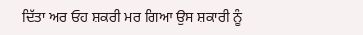ਦਿੱਤਾ ਅਰ ਓਹ ਸ਼ਕਰੀ ਮਰ ਗਿਆ ਉਸ ਸ਼ਕਾਰੀ ਨੂੰ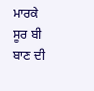ਮਾਰਕੇ ਸੂਰ ਬੀ ਬਾਣ ਦੀ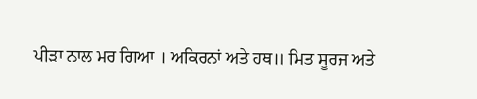ਪੀੜਾ ਨਾਲ ਮਰ ਗਿਆ । ਅਕਿਰਨਾਂ ਅਤੇ ਹਥ॥ ਮਿਤ ਸੂਰਜ ਅਤੇ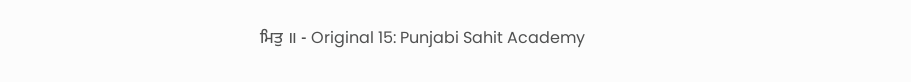ਮਿਤੁ ॥ - Original 15: Punjabi Sahit Academy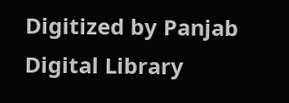Digitized by Panjab Digital Library